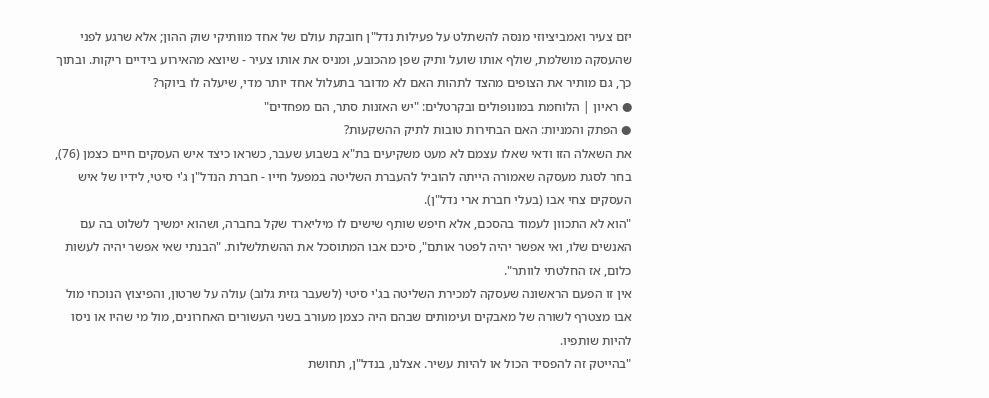יזם צעיר ואמביציוזי מנסה להשתלט על פעילות נדל"ן חובקת עולם של אחד מוותיקי שוק ההון; אלא שרגע לפני שהעסקה מושלמת, שולף אותו שועל ותיק שפן מהכובע, ומניס את אותו צעיר - שיוצא מהאירוע בידיים ריקות. ובתוך כך, גם מותיר את הצופים מהצד לתהות האם לא מדובר בתעלול אחד יותר מדי, שיעלה לו ביוקר?
● ראיון | הלוחמת במונופולים ובקרטלים: "יש האזנות סתר, הם מפחדים"
● הפתק והמניות: האם הבחירות טובות לתיק ההשקעות?
את השאלה הזו ודאי שאלו עצמם לא מעט משקיעים בת"א בשבוע שעבר, כשראו כיצד איש העסקים חיים כצמן (76), בחר לסגת מעסקה שאמורה הייתה להוביל להעברת השליטה במפעל חייו - חברת הנדל"ן ג'י סיטי, לידיו של איש העסקים צחי אבו (בעלי חברת ארי נדל"ן).
"הוא לא התכוון לעמוד בהסכם, אלא חיפש שותף שישים לו מיליארד שקל בחברה, ושהוא ימשיך לשלוט בה עם האנשים שלו, ואי אפשר יהיה לפטר אותם", סיכם אבו המתוסכל את ההשתלשלות. "הבנתי שאי אפשר יהיה לעשות כלום, אז החלטתי לוותר".
אין זו הפעם הראשונה שעסקה למכירת השליטה בג'י סיטי (לשעבר גזית גלוב) עולה על שרטון, והפיצוץ הנוכחי מול אבו מצטרף לשורה של מאבקים ועימותים שבהם היה כצמן מעורב בשני העשורים האחרונים, מול מי שהיו או ניסו להיות שותפיו.
"בהייטק זה להפסיד הכול או להיות עשיר. אצלנו, בנדל"ן, תחושת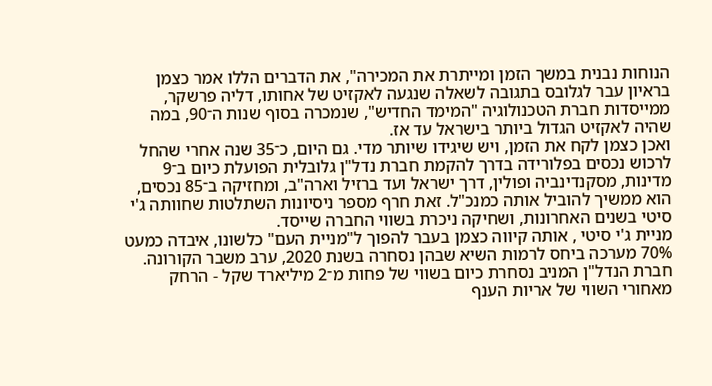הנוחות נבנית במשך הזמן ומייתרת את המכירה", את הדברים הללו אמר כצמן בראיון עבר לגלובס בתגובה לשאלה שנגעה לאקזיט של אחותו, דליה פרשקר, ממייסדות חברת הטכנולוגיה "המימד החדיש", שנמכרה בסוף שנות ה־90, במה שהיה לאקזיט הגדול ביותר בישראל עד אז.
ואכן כצמן לקח את הזמן, ויש שיגידו שיותר מדי. גם היום, כ־35 שנה אחרי שהחל לרכוש נכסים בפלורידה בדרך להקמת חברת נדל"ן גלובלית הפועלת כיום ב־9 מדינות, מסקנדינביה ופולין, דרך ישראל ועד ברזיל וארה"ב, ומחזיקה ב־85 נכסים, הוא ממשיך להוביל אותה כמנכ"ל. זאת חרף מספר ניסיונות השתלטות שחוותה ג'י סיטי בשנים האחרונות, ושחיקה ניכרת בשווי החברה שייסד.
מניית ג'י סיטי , אותה קיווה כצמן בעבר להפוך ל"מניית העם" כלשונו, איבדה כמעט 70% מערכה ביחס לרמות השיא שבהן נסחרה בשנת 2020, ערב משבר הקורונה. חברת הנדל"ן המניב נסחרת כיום בשווי של פחות מ־2 מיליארד שקל - הרחק מאחורי השווי של אריות הענף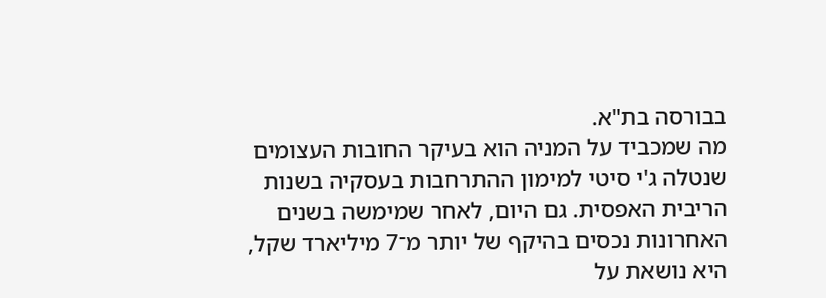בבורסה בת"א.
מה שמכביד על המניה הוא בעיקר החובות העצומים שנטלה ג'י סיטי למימון ההתרחבות בעסקיה בשנות הריבית האפסית. גם היום, לאחר שמימשה בשנים האחרונות נכסים בהיקף של יותר מ־7 מיליארד שקל, היא נושאת על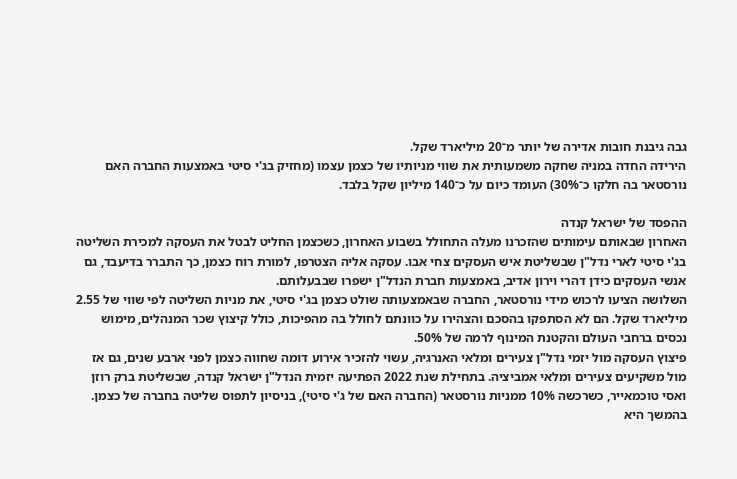גבה גיבנת חובות אדירה של יותר מ־20 מיליארד שקל.
הירידה החדה במניה שחקה משמעותית את שווי מניותיו של כצמן עצמו (מחזיק בג'י סיטי באמצעות החברה האם נורסטאר בה חלקו כ־30%) העומד כיום על כ־140 מיליון שקל בלבד.

ההפסד של ישראל קנדה
האחרון שבאותם עימותים שהזכרנו מעלה התחולל בשבוע האחרון, כשכצמן החליט לבטל את העסקה למכירת השליטה בג'י סיטי לארי נדל"ן שבשליטת איש העסקים צחי אבו. עסקה אליה הצטרפו, למורת רוח כצמן, כך התברר בדיעבד, גם אנשי העסקים כידן דהרי וירון אדיב, באמצעות חברת הנדל"ן ישפרו שבבעלותם.
השלושה הציעו לרכוש מידי נורסטאר, החברה שבאמצעותה שולט כצמן בג'י סיטי, את מניות השליטה לפי שווי של 2.55 מיליארד שקל. הם לא הסתפקו בהסכם והצהירו על כוונתם לחולל בה מהפיכות, כולל קיצוץ שכר המנהלים, מימוש נכסים ברחבי העולם והקטנת המינוף לרמה של 50%.
פיצוץ העסקה מול יזמי נדל"ן צעירים ומלאי האנרגיה, עשוי להזכיר אירוע דומה שחווה כצמן לפני ארבע שנים, גם אז מול משקיעים צעירים ומלאי אמביציה. בתחילת שנת 2022 הפתיעה יזמית הנדל"ן ישראל קנדה, שבשליטת ברק רוזן ואסי טוכמאייר, כשרכשה 10% ממניות נורסטאר (החברה האם של ג'י סיטי), בניסיון לתפוס שליטה בחברה של כצמן. בהמשך היא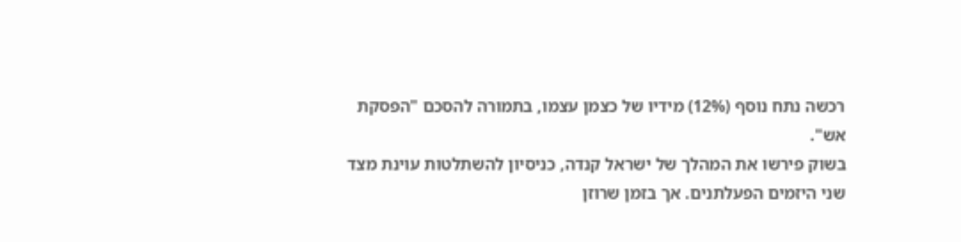רכשה נתח נוסף (12%) מידיו של כצמן עצמו, בתמורה להסכם "הפסקת אש".
בשוק פירשו את המהלך של ישראל קנדה, כניסיון להשתלטות עוינת מצד שני היזמים הפעלתנים. אך בזמן שרוזן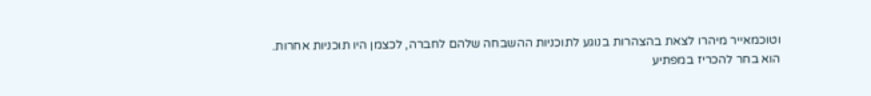וטוכמאייר מיהרו לצאת בהצהרות בנוגע לתוכניות ההשבחה שלהם לחברה, לכצמן היו תוכניות אחרות.
הוא בחר להכריז במפתיע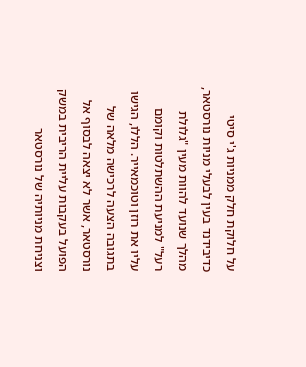על חלוקת חלק ממניות ג'י סיטי כדיבידנד בעין לבעלי מניות נורסטאר, מהלך שנועד להוות מעין "גלולת רעל" למניעת ההשתלטות וקומם עליו את רוזן וטוכמאייר. הללו, הגישו בתגובה הצעה לרכישה מלאה של נורסטאר, אשר לא יצאה לבסוף אל הפועל בעקבות עליית הריבית במשק וצניחת מניותיה של נורסטאר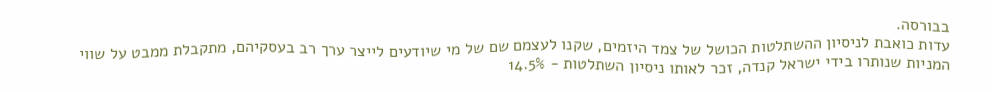בבורסה.
עדות כואבת לניסיון ההשתלטות הכושל של צמד היזמים, שקנו לעצמם שם של מי שיודעים לייצר ערך רב בעסקיהם, מתקבלת ממבט על שווי המניות שנותרו בידי ישראל קנדה, זכר לאותו ניסיון השתלטות - 14.5%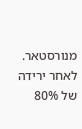מנורסטאר. לאחר ירידה של 80%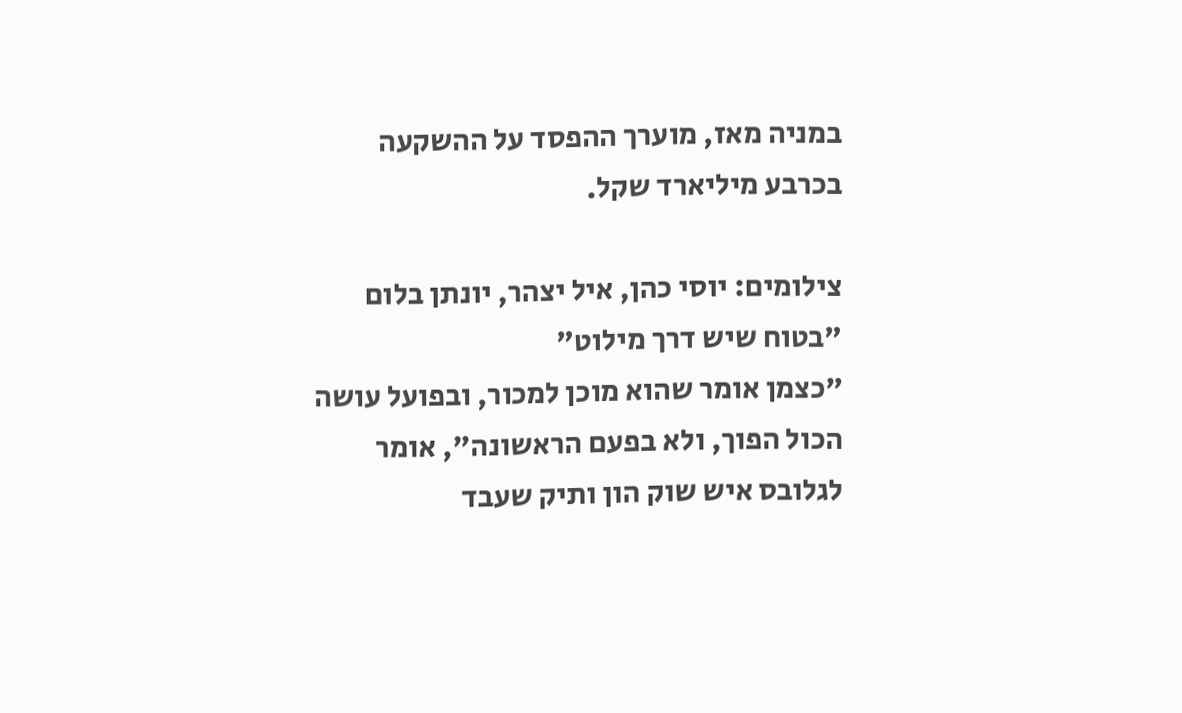במניה מאז, מוערך ההפסד על ההשקעה בכרבע מיליארד שקל.

צילומים: יוסי כהן, איל יצהר, יונתן בלום
"בטוח שיש דרך מילוט"
"כצמן אומר שהוא מוכן למכור, ובפועל עושה הכול הפוך, ולא בפעם הראשונה", אומר לגלובס איש שוק הון ותיק שעבד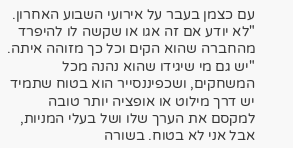עם כצמן בעבר על אירועי השבוע האחרון. "לא יודע אם זה אגו או שקשה לו להיפרד מהחברה שהוא הקים וכל כך מזוהה איתה.
"יש גם מי שיגידו שהוא נהנה מכל המשחקים, ושכפיננסייר הוא בטוח שתמיד יש דרך מילוט או אופציה יותר טובה למקסם את הערך שלו ושל בעלי המניות, אבל אני לא בטוח. בשורה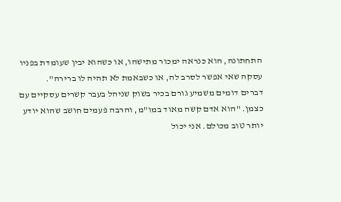התחתונה, הוא כנראה ימכור מתישהו, או כשהוא יבין שעומדת בפניו עסקה שאי אפשר לסרב לה, או כשבאמת לא תהיה לו ברירה".
דברים דומים משמיע גורם בכיר בשוק שניהל בעבר קשרים עסקיים עם כצמן. "הוא אדם קשה מאוד במו"מ, והרבה פעמים חושב שהוא יודע יותר טוב מכולם. אני יכול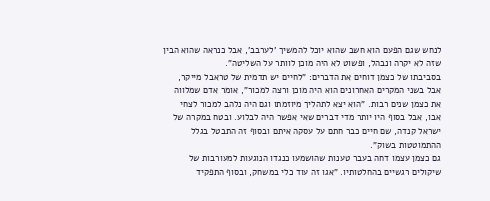לנחש שגם הפעם הוא חשב שהוא יוכל להמשיך 'לערבב', אבל כנראה שהוא הבין שזה לא יקרה ונבהל, ופשוט לא היה מוכן לוותר על השליטה".
בסביבתו של כצמן דוחים את הדברים: "לחיים יש תדמית של טראבל מייקר, אבל בשני המקרים האחרונים הוא היה מוכן ורצה למכור", אומר אדם שמלווה את כצמן שנים רבות. "הוא יצא לתהליך מיוזמתו וגם היה נלהב למכור לצחי אבו, אבל בסוף היו יותר מדי דברים שאי אפשר היה לבלוע. ובטח במקרה של ישראל קנדה, שם חיים כבר חתם על עסקה איתם ובסוף זה התבטל בגלל ההתמוטטות בשוק".
גם כצמן עצמו דחה בעבר טענות שהושמעו כנגדו הנוגעות למעורבות של שיקולים רגשיים בהחלטותיו. "אגו זה עוד כלי במשחק, ובסוף התפקיד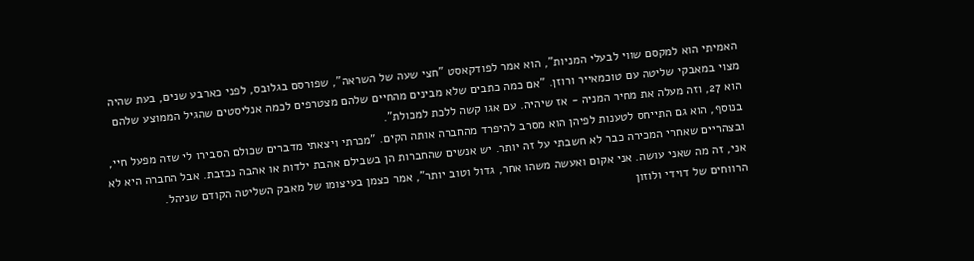האמיתי הוא למקסם שווי לבעלי המניות", הוא אמר לפודקאסט "חצי שעה של השראה", שפורסם בגלובס, לפני כארבע שנים, בעת שהיה מצוי במאבקי שליטה עם טוכמאייר ורוזן. "אם כמה כתבים שלא מבינים מהחיים שלהם מצטרפים לכמה אנליסטים שהגיל הממוצע שלהם הוא 27, וזה מעלה את מחיר המניה - אז שיהיה. עם אגו קשה ללכת למכולת".
בנוסף, הוא גם התייחס לטענות לפיהן הוא מסרב להיפרד מהחברה אותה הקים. "מכרתי ויצאתי מדברים שכולם הסבירו לי שזה מפעל חיי, ובצהריים שאחרי המכירה כבר לא חשבתי על זה יותר. יש אנשים שהחברות הן בשבילם אהבת ילדות או אהבה נכזבת. אבל החברה היא לא אני, זה מה שאני עושה. אני אקום ואעשה משהו אחר, גדול וטוב יותר", אמר כצמן בעיצומו של מאבק השליטה הקודם שניהל.
הרווחים של דוידי ולוזון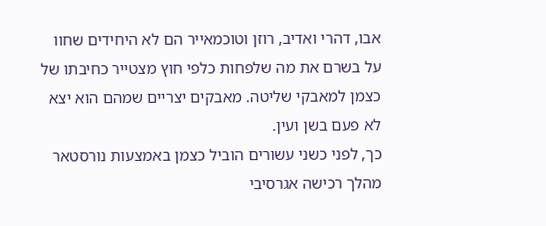אבו, דהרי ואדיב, רוזן וטוכמאייר הם לא היחידים שחוו על בשרם את מה שלפחות כלפי חוץ מצטייר כחיבתו של כצמן למאבקי שליטה. מאבקים יצריים שמהם הוא יצא לא פעם בשן ועין.
כך, לפני כשני עשורים הוביל כצמן באמצעות נורסטאר מהלך רכישה אגרסיבי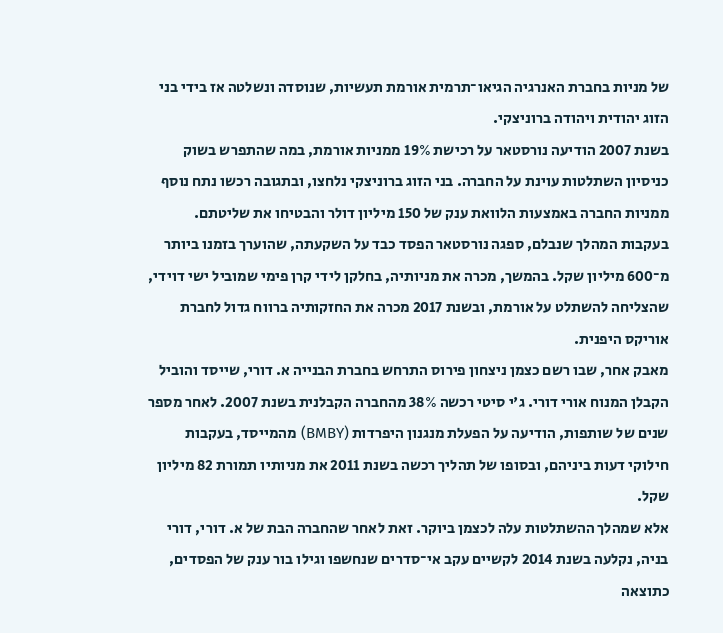של מניות בחברת האנרגיה הגיאו־תרמית אורמת תעשיות, שנוסדה ונשלטה אז בידי בני הזוג יהודית ויהודה ברוניצקי.
בשנת 2007 הודיעה נורסטאר על רכישת 19% ממניות אורמת, במה שהתפרש בשוק כניסיון השתלטות עוינת על החברה. בני הזוג ברוניצקי נלחצו, ובתגובה רכשו נתח נוסף ממניות החברה באמצעות הלוואת ענק של 150 מיליון דולר והבטיחו את שליטתם.
בעקבות המהלך שנבלם, ספגה נורסטאר הפסד כבד על השקעתה, שהוערך בזמנו ביותר מ־600 מיליון שקל. בהמשך, מכרה את מניותיה, בחלקן לידי קרן פימי שמוביל ישי דוידי, שהצליחה להשתלט על אורמת, ובשנת 2017 מכרה את החזקותיה ברווח גדול לחברת אוריקס היפנית.
מאבק אחר, שבו רשם כצמן ניצחון פירוס התרחש בחברת הבנייה א. דורי, שייסד והוביל הקבלן המנוח אורי דורי. ג'י סיטי רכשה 38% מהחברה הקבלנית בשנת 2007. לאחר מספר שנים של שותפות, הודיעה על הפעלת מנגנון היפרדות (BMBY) מהמייסד, בעקבות חילוקי דעות ביניהם, ובסופו של תהליך רכשה בשנת 2011 את מניותיו תמורת 82 מיליון שקל.
אלא שמהלך ההשתלטות עלה לכצמן ביוקר. זאת לאחר שהחברה הבת של א. דורי, דורי בניה, נקלעה בשנת 2014 לקשיים עקב אי־סדרים שנחשפו וגילו בור ענק של הפסדים, כתוצאה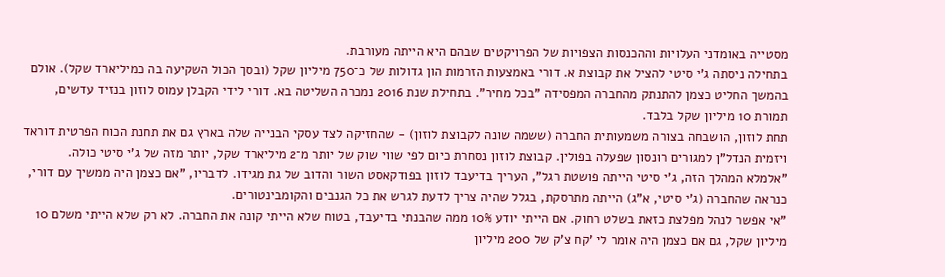מסטייה באומדני העלויות וההכנסות הצפויות של הפרויקטים שבהם היא הייתה מעורבת.
בתחילה ניסתה ג'י סיטי להציל את קבוצת א. דורי באמצעות הזרמות הון גדולות של כ־750 מיליון שקל (ובסך הכול השקיעה בה כמיליארד שקל). אולם בהמשך החליט כצמן להתנתק מהחברה המפסידה "בכל מחיר". בתחילת שנת 2016 נמכרה השליטה בא. דורי לידי הקבלן עמוס לוזון בנזיד עדשים, תמורת 10 מיליון שקל בלבד.
תחת לוזון, הושבחה בצורה משמעותית החברה (ששמה שונה לקבוצת לוזון) - שהחזיקה לצד עסקי הבנייה שלה בארץ גם את תחנת הכוח הפרטית דוראד ויזמית הנדל"ן למגורים רונסון שפעלה בפולין. קבוצת לוזון נסחרת כיום לפי שווי שוק של יותר מ־2 מיליארד שקל, יותר מזה של ג'י סיטי כולה.
"אלמלא המהלך הזה, ג'י סיטי הייתה פושטת רגל", העריך בדיעבד לוזון בפודקאסט השור והדוב של גת מגידו. לדבריו, "אם כצמן היה ממשיך עם דורי, כנראה שהחברה (ג'י סיטי, א"ג) הייתה מתרסקת, בגלל שהיה צריך לדעת לגרש את כל הגנבים והקומבינטורים.
"אי אפשר לנהל מפלצת כזאת בשלט רחוק. אם הייתי יודע 10% ממה שהבנתי בדיעבד, בטוח שלא הייתי קונה את החברה. לא רק שלא הייתי משלם 10 מיליון שקל, גם אם כצמן היה אומר לי 'קח צ'ק של 200 מיליון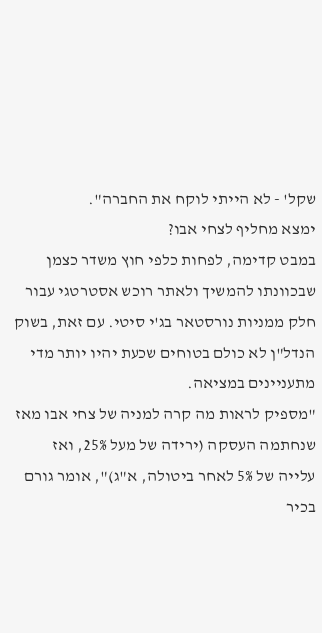שקל' - לא הייתי לוקח את החברה".
ימצא מחליף לצחי אבו?
במבט קדימה, לפחות כלפי חוץ משדר כצמן שבכוונתו להמשיך ולאתר רוכש אסטרטגי עבור חלק ממניות נורסטאר בג'י סיטי. עם זאת, בשוק הנדל"ן לא כולם בטוחים שכעת יהיו יותר מדי מתעניינים במציאה.
"מספיק לראות מה קרה למניה של צחי אבו מאז שנחתמה העסקה (ירידה של מעל 25%, ואז עלייה של 5% לאחר ביטולה, א"ג)", אומר גורם בכיר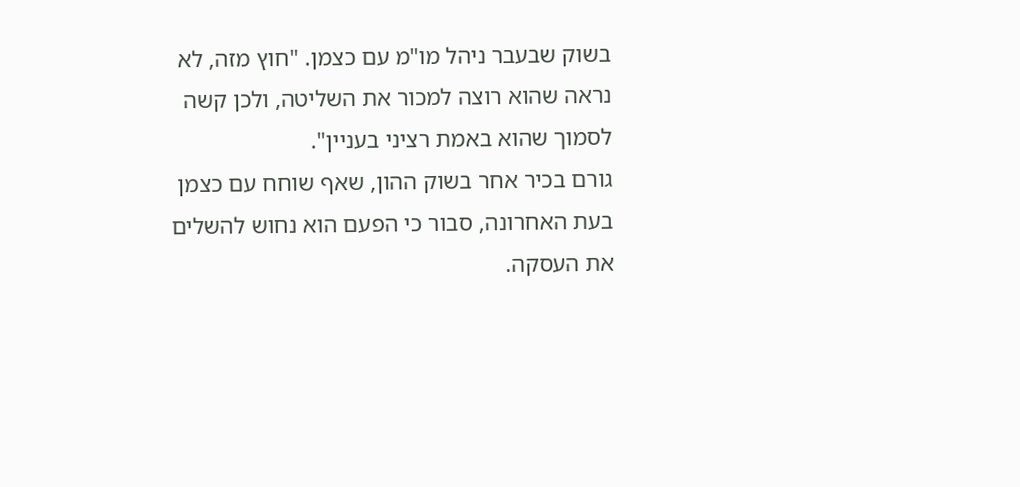בשוק שבעבר ניהל מו"מ עם כצמן. "חוץ מזה, לא נראה שהוא רוצה למכור את השליטה, ולכן קשה לסמוך שהוא באמת רציני בעניין".
גורם בכיר אחר בשוק ההון, שאף שוחח עם כצמן בעת האחרונה, סבור כי הפעם הוא נחוש להשלים את העסקה.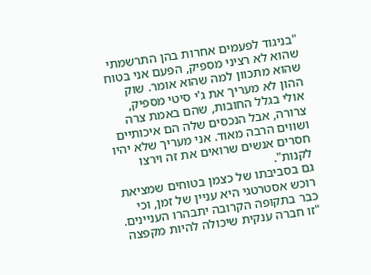"בניגוד לפעמים אחרות בהן התרשמתי שהוא לא רציני מספיק, הפעם אני בטוח שהוא מתכוון למה שהוא אומר. שוק ההון לא מעריך את ג'י סיטי מספיק, אולי בגלל החובות, שהם באמת צרה צרורה, אבל הנכסים שלה הם איכותיים ושווים הרבה מאוד. אני מעריך שלא יהיו חסרים אנשים שרואים את זה וירצו לקנות".
גם בסביבתו של כצמן בטוחים שמציאת רוכש אסטרטגי היא עניין של זמן, וכי כבר בתקופה הקרובה יתבהרו העניינים. "זו חברה ענקית שיכולה להיות מקפצה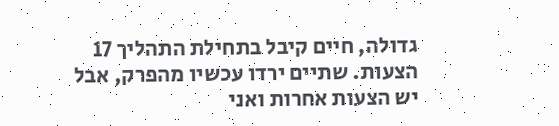גדולה, חיים קיבל בתחילת התהליך 17 הצעות. שתיים ירדו עכשיו מהפרק, אבל יש הצעות אחרות ואני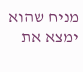מניח שהוא ימצא את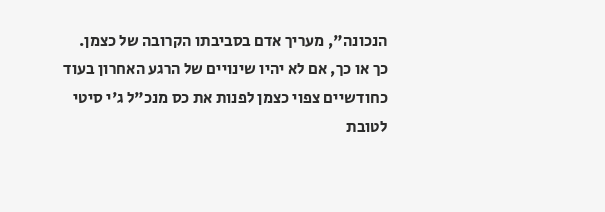הנכונה", מעריך אדם בסביבתו הקרובה של כצמן.
כך או כך, אם לא יהיו שינויים של הרגע האחרון בעוד כחודשיים צפוי כצמן לפנות את כס מנכ"ל ג'י סיטי לטובת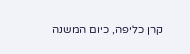קרן כליפה, כיום המשנה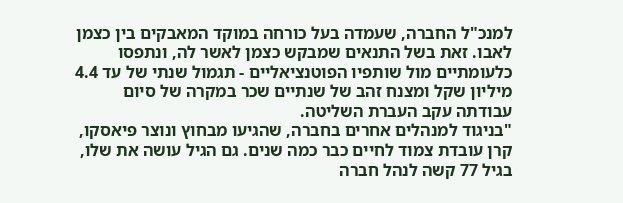למנכ"ל החברה, שעמדה בעל כורחה במוקד המאבקים בין כצמן לאבו. זאת בשל התנאים שמבקש כצמן לאשר לה, ונתפסו כלעומתיים מול שותפיו הפוטנציאליים - תגמול שנתי של עד 4.4 מיליון שקל ומצנח זהב של שנתיים שכר במקרה של סיום עבודתה עקב העברת השליטה.
"בניגוד למנהלים אחרים בחברה, שהגיעו מבחוץ ונוצר פיאסקו, קרן עובדת צמוד לחיים כבר כמה שנים. גם הגיל עושה את שלו, בגיל 77 קשה לנהל חברה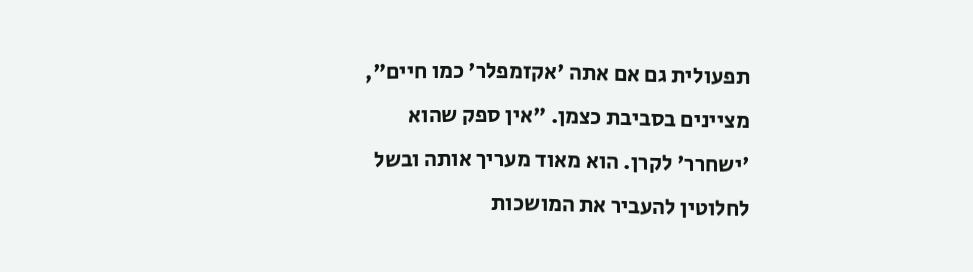תפעולית גם אם אתה 'אקזמפלר' כמו חיים", מציינים בסביבת כצמן. "אין ספק שהוא 'ישחרר' לקרן. הוא מאוד מעריך אותה ובשל לחלוטין להעביר את המושכות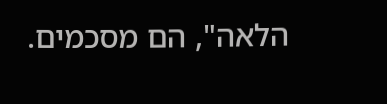הלאה", הם מסכמים.